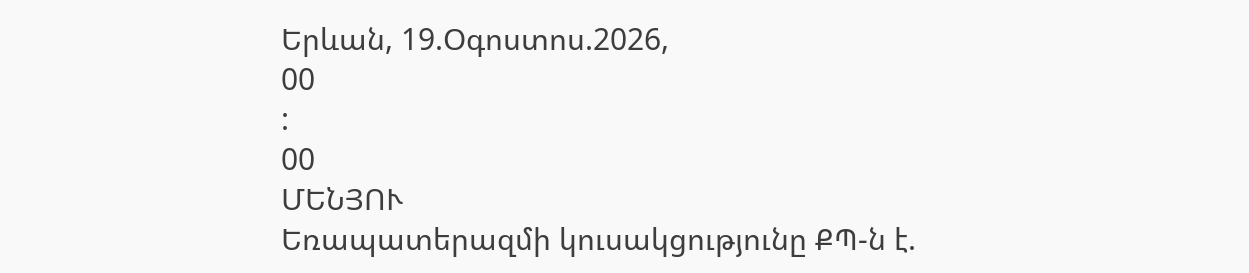Երևան, 19.Օգոստոս.2026,
00
:
00
ՄԵՆՅՈՒ
Եռապատերազմի կուսակցությունը ՔՊ-ն է.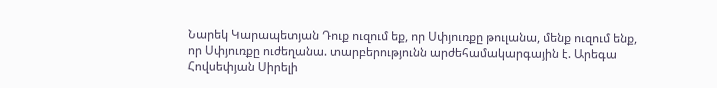Նարեկ Կարապետյան Դուք ուզում եք, որ Սփյուռքը թուլանա, մենք ուզում ենք, որ Սփյուռքը ուժեղանա. տարբերությունն արժեհամակարգային է. Արեգա Հովսեփյան Սիրելի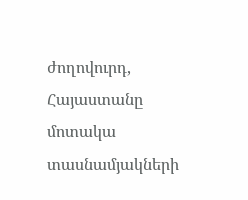ժողովուրդ, Հայաստանը մոտակա տասնամյակների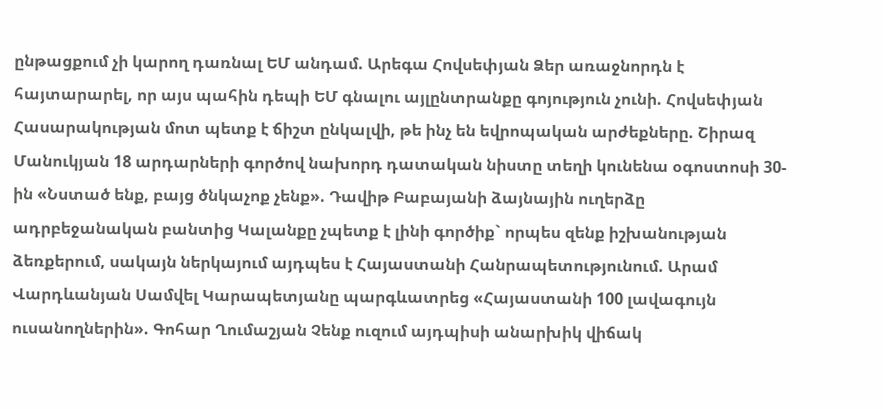ընթացքում չի կարող դառնալ ԵՄ անդամ. Արեգա Հովսեփյան Ձեր առաջնորդն է հայտարարել, որ այս պահին դեպի ԵՄ գնալու այլընտրանքը գոյություն չունի. Հովսեփյան Հասարակության մոտ պետք է ճիշտ ընկալվի, թե ինչ են եվրոպական արժեքները. Շիրազ Մանուկյան 18 արդարների գործով նախորդ դատական նիստը տեղի կունենա օգոստոսի 30-ին «Նստած ենք, բայց ծնկաչոք չենք». Դավիթ Բաբայանի ձայնային ուղերձը ադրբեջանական բանտից Կալանքը չպետք է լինի գործիք` որպես զենք իշխանության ձեռքերում, սակայն ներկայում այդպես է Հայաստանի Հանրապետությունում. Արամ Վարդևանյան Սամվել Կարապետյանը պարգևատրեց «Հայաստանի 100 լավագույն ուսանողներին». Գոհար Ղումաշյան Չենք ուզում այդպիսի անարխիկ վիճակ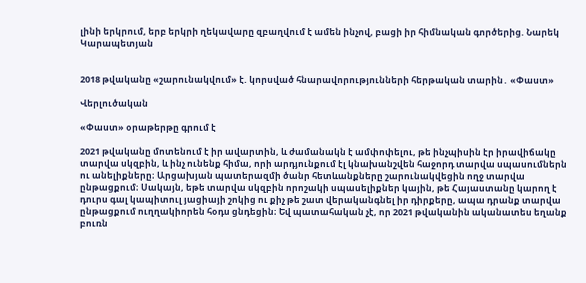լինի երկրում, երբ երկրի ղեկավարը զբաղվում է ամեն ինչով, բացի իր հիմնական գործերից. Նարեկ Կարապետյան


2018 թվականը «շարունակվում» է. կորսված հնարավորությունների հերթական տարին․ «Փաստ»

Վերլուծական

«Փաստ» օրաթերթը գրում է

2021 թվականը մոտենում է իր ավարտին, և ժամանակն է ամփոփելու, թե ինչպիսին էր իրավիճակը տարվա սկզբին, և ինչ ունենք հիմա, որի արդյունքում էլ կնախանշվեն հաջորդ տարվա սպասումներն ու անելիքները։ Արցախյան պատերազմի ծանր հետևանքները շարունակվեցին ողջ տարվա ընթացքում։ Սակայն, եթե տարվա սկզբին որոշակի սպասելիքներ կային, թե Հայաստանը կարող է դուրս գալ կապիտուլ յացիայի շոկից ու քիչ թե շատ վերականգնել իր դիրքերը, ապա դրանք տարվա ընթացքում ուղղակիորեն հօդս ցնդեցին։ Եվ պատահական չէ, որ 2021 թվականին ականատես եղանք բուռն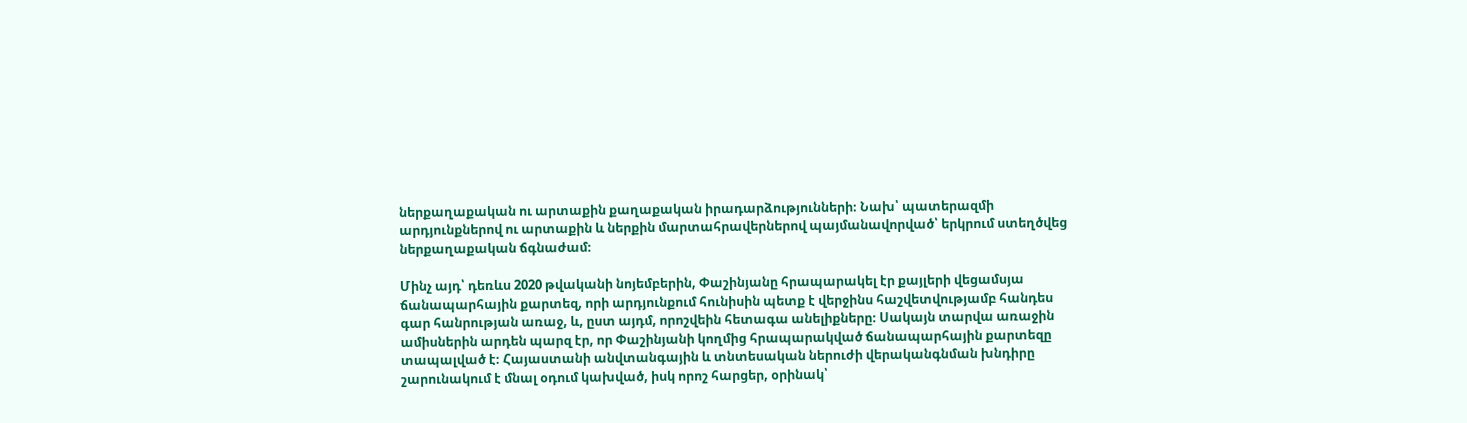ներքաղաքական ու արտաքին քաղաքական իրադարձությունների։ Նախ՝ պատերազմի արդյունքներով ու արտաքին և ներքին մարտահրավերներով պայմանավորված՝ երկրում ստեղծվեց ներքաղաքական ճգնաժամ։

Մինչ այդ՝ դեռևս 2020 թվականի նոյեմբերին, Փաշինյանը հրապարակել էր քայլերի վեցամսյա ճանապարհային քարտեզ, որի արդյունքում հունիսին պետք է վերջինս հաշվետվությամբ հանդես գար հանրության առաջ, և, ըստ այդմ, որոշվեին հետագա անելիքները։ Սակայն տարվա առաջին ամիսներին արդեն պարզ էր, որ Փաշինյանի կողմից հրապարակված ճանապարհային քարտեզը տապալված է։ Հայաստանի անվտանգային և տնտեսական ներուժի վերականգնման խնդիրը շարունակում է մնալ օդում կախված, իսկ որոշ հարցեր, օրինակ՝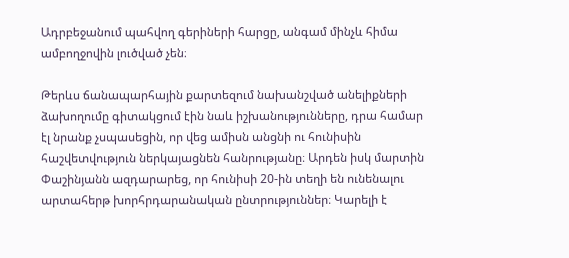Ադրբեջանում պահվող գերիների հարցը, անգամ մինչև հիմա ամբողջովին լուծված չեն։

Թերևս ճանապարհային քարտեզում նախանշված անելիքների ձախողումը գիտակցում էին նաև իշխանությունները, դրա համար էլ նրանք չսպասեցին, որ վեց ամիսն անցնի ու հունիսին հաշվետվություն ներկայացնեն հանրությանը։ Արդեն իսկ մարտին Փաշինյանն ազդարարեց, որ հունիսի 20-ին տեղի են ունենալու արտահերթ խորհրդարանական ընտրություններ։ Կարելի է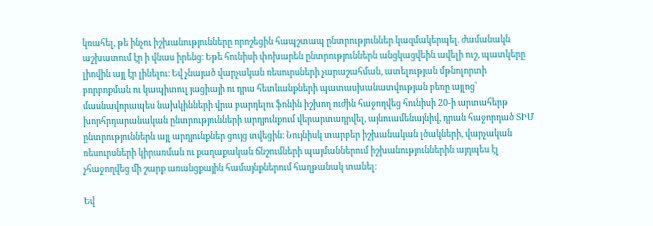կռահել, թե ինչու իշխանությունները որոշեցին հապշտապ ընտրություններ կազմակերպել. ժամանակն աշխատում էր ի վնաս իրենց։ Եթե հունիսի փոխարեն ընտրություններն անցկացվեին ավելի ուշ, պատկերը լիովին այլ էր լինելու։ Եվ չնայած վարչական ռեսուրսների չարաշահման, ատելության մթնոլորտի բորբոքման ու կապիտուլ յացիայի ու դրա հետևանքների պատասխանատվության բեռը այլոց՝ մասնավորապես նախկինների վրա բարդելու ֆոնին իշխող ուժին հաջողվեց հունիսի 20-ի արտահերթ խորհրդարանական ընտրությունների արդյունքում վերարտադրվել, այնուամենայնիվ, դրան հաջորդած ՏԻՄ ընտրություններն այլ արդյունքներ ցույց տվեցին։ Նույնիսկ տարբեր իշխանական լծակների, վարչական ռեսուրսների կիրառման ու քաղաքական ճնշումների պայմաններում իշխանություններին այդպես էլ չհաջողվեց մի շարք առանցքային համայնքներում հաղթանակ տանել։

Եվ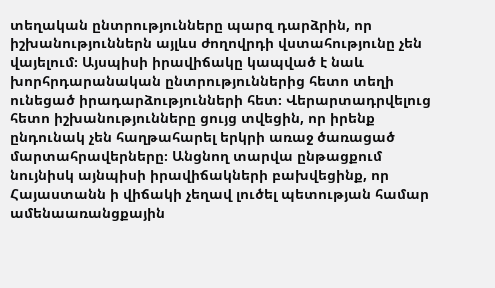տեղական ընտրությունները պարզ դարձրին, որ իշխանություններն այլևս ժողովրդի վստահությունը չեն վայելում։ Այսպիսի իրավիճակը կապված է նաև խորհրդարանական ընտրություններից հետո տեղի ունեցած իրադարձությունների հետ։ Վերարտադրվելուց հետո իշխանությունները ցույց տվեցին, որ իրենք ընդունակ չեն հաղթահարել երկրի առաջ ծառացած մարտահրավերները։ Անցնող տարվա ընթացքում նույնիսկ այնպիսի իրավիճակների բախվեցինք, որ Հայաստանն ի վիճակի չեղավ լուծել պետության համար ամենաառանցքային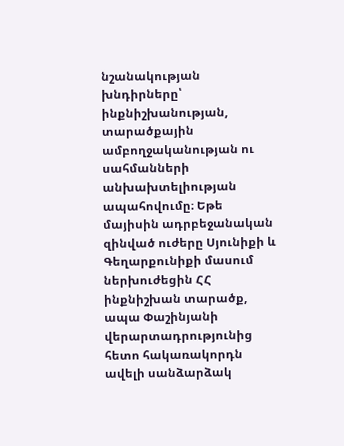նշանակության խնդիրները՝ ինքնիշխանության, տարածքային ամբողջականության ու սահմանների անխախտելիության ապահովումը։ Եթե մայիսին ադրբեջանական զինված ուժերը Սյունիքի և Գեղարքունիքի մասում ներխուժեցին ՀՀ ինքնիշխան տարածք, ապա Փաշինյանի վերարտադրությունից հետո հակառակորդն ավելի սանձարձակ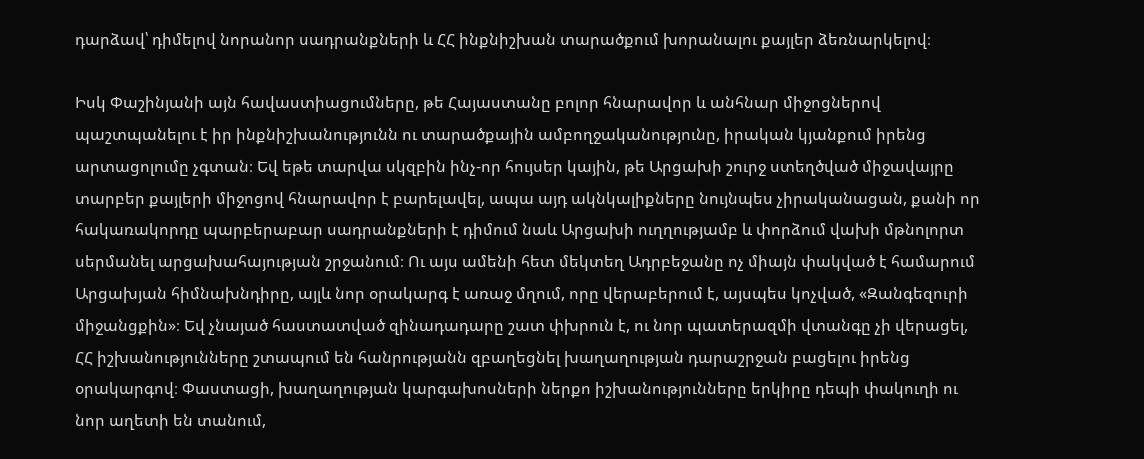դարձավ՝ դիմելով նորանոր սադրանքների և ՀՀ ինքնիշխան տարածքում խորանալու քայլեր ձեռնարկելով։

Իսկ Փաշինյանի այն հավաստիացումները, թե Հայաստանը բոլոր հնարավոր և անհնար միջոցներով պաշտպանելու է իր ինքնիշխանությունն ու տարածքային ամբողջականությունը, իրական կյանքում իրենց արտացոլումը չգտան։ Եվ եթե տարվա սկզբին ինչ-որ հույսեր կային, թե Արցախի շուրջ ստեղծված միջավայրը տարբեր քայլերի միջոցով հնարավոր է բարելավել, ապա այդ ակնկալիքները նույնպես չիրականացան, քանի որ հակառակորդը պարբերաբար սադրանքների է դիմում նաև Արցախի ուղղությամբ և փորձում վախի մթնոլորտ սերմանել արցախահայության շրջանում։ Ու այս ամենի հետ մեկտեղ Ադրբեջանը ոչ միայն փակված է համարում Արցախյան հիմնախնդիրը, այլև նոր օրակարգ է առաջ մղում, որը վերաբերում է, այսպես կոչված, «Զանգեզուրի միջանցքին»։ Եվ չնայած հաստատված զինադադարը շատ փխրուն է, ու նոր պատերազմի վտանգը չի վերացել, ՀՀ իշխանությունները շտապում են հանրությանն զբաղեցնել խաղաղության դարաշրջան բացելու իրենց օրակարգով։ Փաստացի, խաղաղության կարգախոսների ներքո իշխանությունները երկիրը դեպի փակուղի ու նոր աղետի են տանում,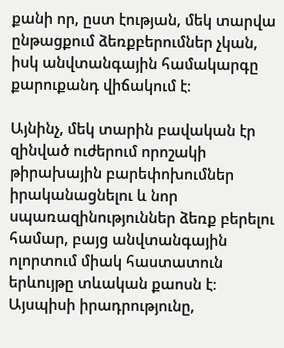քանի որ, ըստ էության, մեկ տարվա ընթացքում ձեռքբերումներ չկան, իսկ անվտանգային համակարգը քարուքանդ վիճակում է։

Այնինչ, մեկ տարին բավական էր զինված ուժերում որոշակի թիրախային բարեփոխումներ իրականացնելու և նոր սպառազինություններ ձեռք բերելու համար, բայց անվտանգային ոլորտում միակ հաստատուն երևույթը տևական քաոսն է։ Այսպիսի իրադրությունը,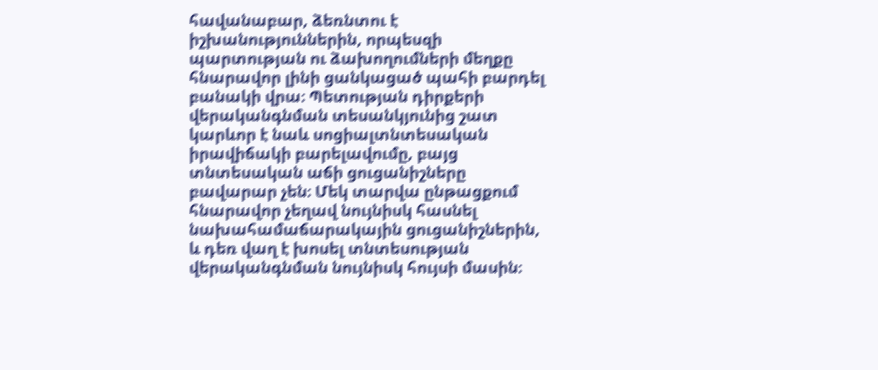հավանաբար, ձեռնտու է իշխանություններին, որպեսզի պարտության ու ձախողումների մեղքը հնարավոր լինի ցանկացած պահի բարդել բանակի վրա։ Պետության դիրքերի վերականգնման տեսանկյունից շատ կարևոր է նաև սոցիալտնտեսական իրավիճակի բարելավումը, բայց տնտեսական աճի ցուցանիշները բավարար չեն։ Մեկ տարվա ընթացքում հնարավոր չեղավ նույնիսկ հասնել նախահամաճարակային ցուցանիշներին, և դեռ վաղ է խոսել տնտեսության վերականգնման նույնիսկ հույսի մասին։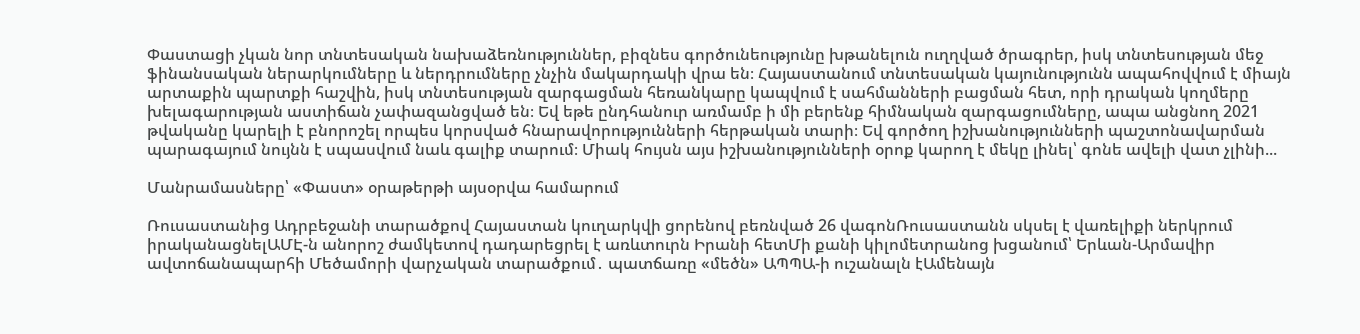Փաստացի չկան նոր տնտեսական նախաձեռնություններ, բիզնես գործունեությունը խթանելուն ուղղված ծրագրեր, իսկ տնտեսության մեջ ֆինանսական ներարկումները և ներդրումները չնչին մակարդակի վրա են։ Հայաստանում տնտեսական կայունությունն ապահովվում է միայն արտաքին պարտքի հաշվին, իսկ տնտեսության զարգացման հեռանկարը կապվում է սահմանների բացման հետ, որի դրական կողմերը խելագարության աստիճան չափազանցված են։ Եվ եթե ընդհանուր առմամբ ի մի բերենք հիմնական զարգացումները, ապա անցնող 2021 թվականը կարելի է բնորոշել որպես կորսված հնարավորությունների հերթական տարի։ Եվ գործող իշխանությունների պաշտոնավարման պարագայում նույնն է սպասվում նաև գալիք տարում։ Միակ հույսն այս իշխանությունների օրոք կարող է մեկը լինել՝ գոնե ավելի վատ չլինի...

Մանրամասները՝ «Փաստ» օրաթերթի այսօրվա համարում

Ռուսաստանից Ադրբեջանի տարածքով Հայաստան կուղարկվի ցորենով բեռնված 26 վագոնՌուսաստանն սկսել է վառելիքի ներկրում իրականացնելԱՄԷ-ն անորոշ ժամկետով դադարեցրել է առևտուրն Իրանի հետՄի քանի կիլոմետրանոց խցանում՝ Երևան-Արմավիր ավտոճանապարհի Մեծամորի վարչական տարածքում․ պատճառը «մեծն» ԱՊՊԱ-ի ուշանալն էԱմենայն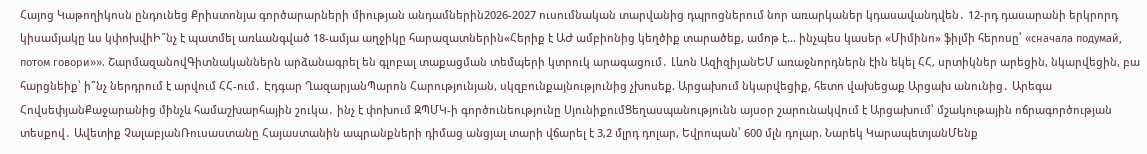Հայոց Կաթողիկոսն ընդունեց Քրիստոնյա գործարարների միության անդամներին2026-2027 ուսումնական տարվանից դպրոցներում նոր առարկաներ կդասավանդվեն․ 12-րդ դասարանի երկրորդ կիսամյակը ևս կփոխվիԻ՞նչ է պատմել առևանգված 18-ամյա աղջիկը հարազատներին«Հերիք է ԱԺ ամբիոնից կեղծիք տարածեք, ամոթ է… ինչպես կասեր «Միմինո» ֆիլմի հերոսը՝ «сначала подумай, потом говори»». ՇարմազանովԳիտնականներն արձանագրել են գլոբալ տաքացման տեմպերի կտրուկ արագացում․ Լևոն ԱզիզիյանԵՄ առաջնորդներն էին եկել ՀՀ, սրտիկներ արեցին, նկարվեցին, բա հարցնեիք՝ ի՞նչ ներդրում է արվում ՀՀ-ում․ Էդգար ՂազարյանՊարոն Հարությունյան, սկզբունքայնությունից չխոսեք. Արցախում նկարվեցիք, հետո վախեցաք Արցախ անունից․ Արեգա ՀովսեփյանՔաջարանից մինչև համաշխարհային շուկա․ ինչ է փոխում ԶՊՄԿ-ի գործունեությունը ՍյունիքումՑեղասպանությունն այսօր շարունակվում է Արցախում՝ մշակութային ոճրագործության տեսքով․ Ավետիք ՉալաբյանՌուսաստանը Հայաստանին ապրանքների դիմաց անցյալ տարի վճարել է 3,2 մլրդ դոլար, Եվրոպան՝ 600 մլն դոլար. Նարեկ ԿարապետյանՄենք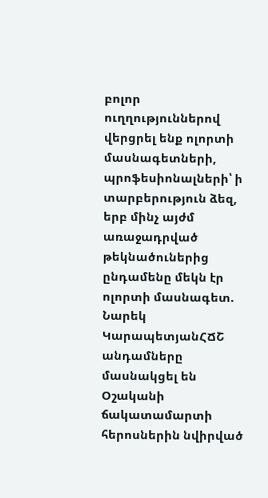բոլոր ուղղություններով վերցրել ենք ոլորտի մասնագետների, պրոֆեսիոնալների՝ ի տարբերություն ձեզ, երբ մինչ այժմ առաջադրված թեկնածուներից ընդամենը մեկն էր ոլորտի մասնագետ. Նարեկ ԿարապետյանՀՃՇ անդամները մասնակցել են Օշականի ճակատամարտի հերոսներին նվիրված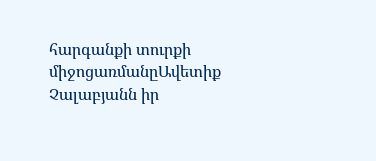հարգանքի տուրքի միջոցառմանըԱվետիք Չալաբյանն իր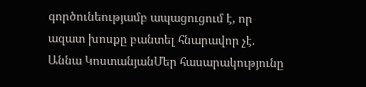գործունեությամբ ապացուցում է, որ ազատ խոսքը բանտել հնարավոր չէ. Աննա ԿոստանյանՄեր հասարակությունը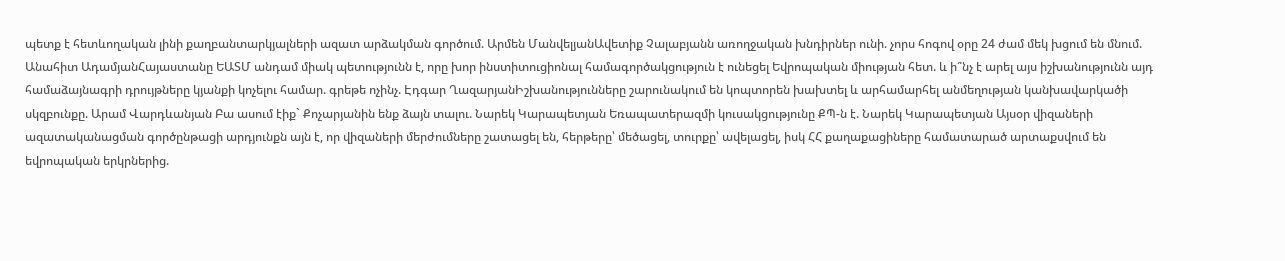պետք է հետևողական լինի քաղբանտարկյալների ազատ արձակման գործում. Արմեն ՄանվելյանԱվետիք Չալաբյանն առողջական խնդիրներ ունի. չորս հոգով օրը 24 ժամ մեկ խցում են մնում. Անահիտ ԱդամյանՀայաստանը ԵԱՏՄ անդամ միակ պետությունն է, որը խոր ինստիտուցիոնալ համագործակցություն է ունեցել Եվրոպական միության հետ. և ի՞նչ է արել այս իշխանությունն այդ համաձայնագրի դրույթները կյանքի կոչելու համար. գրեթե ոչինչ. Էդգար ՂազարյանԻշխանությունները շարունակում են կոպտորեն խախտել և արհամարհել անմեղության կանխավարկածի սկզբունքը. Արամ Վարդևանյան Բա ասում էիք` Քոչարյանին ենք ձայն տալու. Նարեկ Կարապետյան Եռապատերազմի կուսակցությունը ՔՊ-ն է. Նարեկ Կարապետյան Այսօր վիզաների ազատականացման գործընթացի արդյունքն այն է, որ վիզաների մերժումները շատացել են, հերթերը՝ մեծացել, տուրքը՝ ավելացել, իսկ ՀՀ քաղաքացիները համատարած արտաքսվում են եվրոպական երկրներից.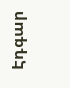Էդգար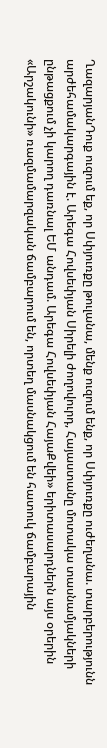ՂազարյանԴուք ուզում եք, որ Սփյուռքը թուլանա, մենք ուզում ենք, որ Սփյուռքը ուժեղանա. տարբերությունն արժեհամակարգային է. Արեգա Հովսեփյան Սիրելի ժողովուրդ, Հայաստանը մոտակա տասնամյակների ընթացքում չի կարող դառնալ ԵՄ անդամ. Արեգա Հովսեփյան ՀայաՔվեի» երիտասարդներն այս օրերին «Արշակունի» ռազմամարզական ճամբարում են, որտեղ մասնակցում են հատուկ ճամբարային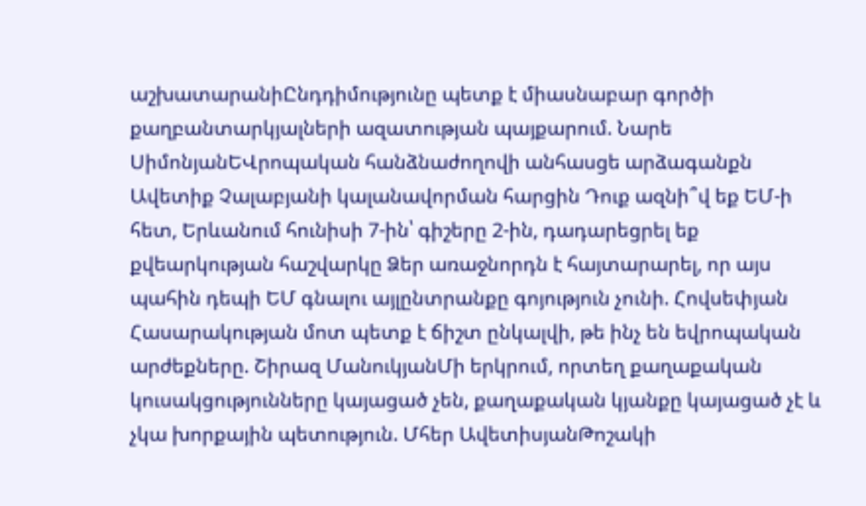աշխատարանիԸնդդիմությունը պետք է միասնաբար գործի քաղբանտարկյալների ազատության պայքարում. Նարե ՍիմոնյանԵՎրոպական հանձնաժողովի անհասցե արձագանքն Ավետիք Չալաբյանի կալանավորման հարցին Դուք ազնի՞վ եք ԵՄ-ի հետ, Երևանում հունիսի 7-ին՝ գիշերը 2-ին, դադարեցրել եք քվեարկության հաշվարկը Ձեր առաջնորդն է հայտարարել, որ այս պահին դեպի ԵՄ գնալու այլընտրանքը գոյություն չունի. Հովսեփյան Հասարակության մոտ պետք է ճիշտ ընկալվի, թե ինչ են եվրոպական արժեքները. Շիրազ ՄանուկյանՄի երկրում, որտեղ քաղաքական կուսակցությունները կայացած չեն, քաղաքական կյանքը կայացած չէ և չկա խորքային պետություն. Մհեր ԱվետիսյանԹոշակի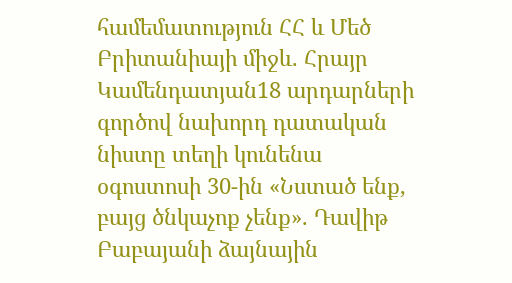համեմատություն ՀՀ և Մեծ Բրիտանիայի միջև. Հրայր Կամենդատյան18 արդարների գործով նախորդ դատական նիստը տեղի կունենա օգոստոսի 30-ին «Նստած ենք, բայց ծնկաչոք չենք». Դավիթ Բաբայանի ձայնային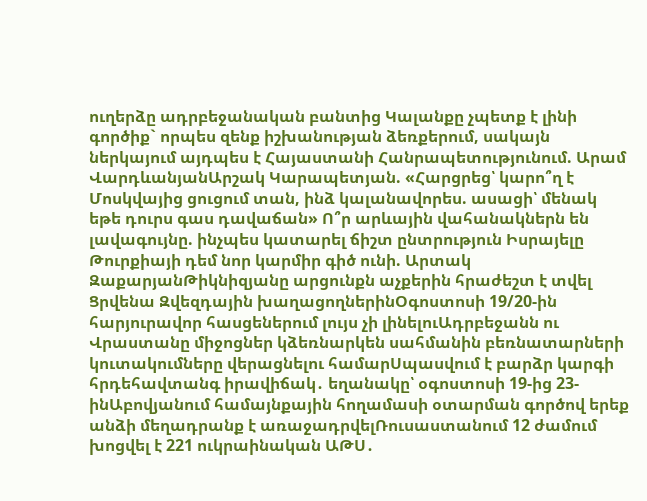ուղերձը ադրբեջանական բանտից Կալանքը չպետք է լինի գործիք` որպես զենք իշխանության ձեռքերում, սակայն ներկայում այդպես է Հայաստանի Հանրապետությունում. Արամ ՎարդևանյանԱրշակ Կարապետյան. «Հարցրեց՝ կարո՞ղ է Մոսկվայից ցուցում տան, ինձ կալանավորես. ասացի՝ մենակ եթե դուրս գաս դավաճան» Ո՞ր արևային վահանակներն են լավագույնը. ինչպես կատարել ճիշտ ընտրություն Իսրայելը Թուրքիայի դեմ նոր կարմիր գիծ ունի. Արտակ ԶաքարյանԹիկնիզյանը արցունքն աչքերին հրաժեշտ է տվել Ցրվենա Զվեզդային խաղացողներինՕգոստոսի 19/20-ին հարյուրավոր հասցեներում լույս չի լինելուԱդրբեջանն ու Վրաստանը միջոցներ կձեռնարկեն սահմանին բեռնատարների կուտակումները վերացնելու համարՍպասվում է բարձր կարգի հրդեհավտանգ իրավիճակ․ եղանակը՝ օգոստոսի 19-ից 23-ինԱբովյանում համայնքային հողամասի օտարման գործով երեք անձի մեղադրանք է առաջադրվելՌուսաստանում 12 ժամում խոցվել է 221 ուկրաինական ԱԹՍ․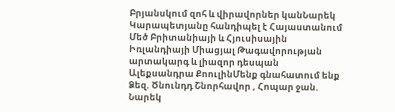Բրյանսկում զոհ և վիրավորներ կանՆարեկ Կարապետյանը հանդիպել է Հայաստանում Մեծ Բրիտանիայի և Հյուսիսային Իռլանդիայի Միացյալ Թագավորության արտակարգ և լիազոր դեսպան Ալեքսանդրա ՔոուլինՄենք գնահատում ենք Ձեզ. Ծնունդդ Շնորհավոր , Հոպար ջան. Նարեկ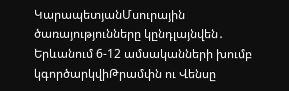ԿարապետյանՄսուրային ծառայությունները կընդլայնվեն․ Երևանում 6-12 ամսականների խումբ կգործարկվիԹրամփն ու Վենսը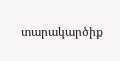տարակարծիք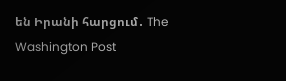են Իրանի հարցում․ The Washington Post